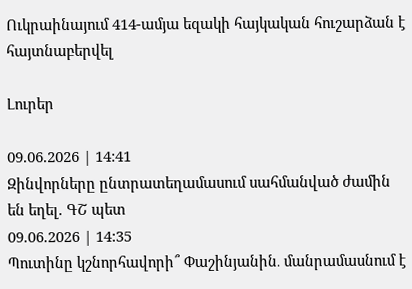Ուկրաինայում 414-ամյա եզակի հայկական հուշարձան է հայտնաբերվել

Լուրեր

09.06.2026 | 14:41
Զինվորները ընտրատեղամասում սահմանված ժամին են եղել. ԳՇ պետ
09.06.2026 | 14:35
Պուտինը կշնորհավորի՞ Փաշինյանին․ մանրամասնում է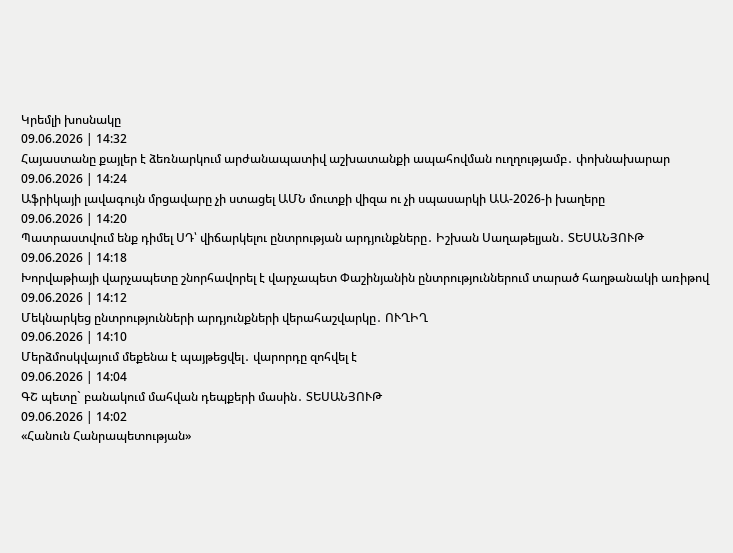Կրեմլի խոսնակը
09.06.2026 | 14:32
Հայաստանը քայլեր է ձեռնարկում արժանապատիվ աշխատանքի ապահովման ուղղությամբ․ փոխնախարար
09.06.2026 | 14:24
Աֆրիկայի լավագույն մրցավարը չի ստացել ԱՄՆ մուտքի վիզա ու չի սպասարկի ԱԱ-2026-ի խաղերը
09.06.2026 | 14:20
Պատրաստվում ենք դիմել ՍԴ՝ վիճարկելու ընտրության արդյունքները․ Իշխան Սաղաթելյան․ ՏԵՍԱՆՅՈՒԹ
09.06.2026 | 14:18
Խորվաթիայի վարչապետը շնորհավորել է վարչապետ Փաշինյանին ընտրություններում տարած հաղթանակի առիթով
09.06.2026 | 14:12
Մեկնարկեց ընտրությունների արդյունքների վերահաշվարկը․ ՈՒՂԻՂ
09.06.2026 | 14:10
Մերձմոսկվայում մեքենա է պայթեցվել․ վարորդը զոհվել է
09.06.2026 | 14:04
ԳՇ պետը` բանակում մահվան դեպքերի մասին․ ՏԵՍԱՆՅՈՒԹ
09.06.2026 | 14:02
«Հանուն Հանրապետության»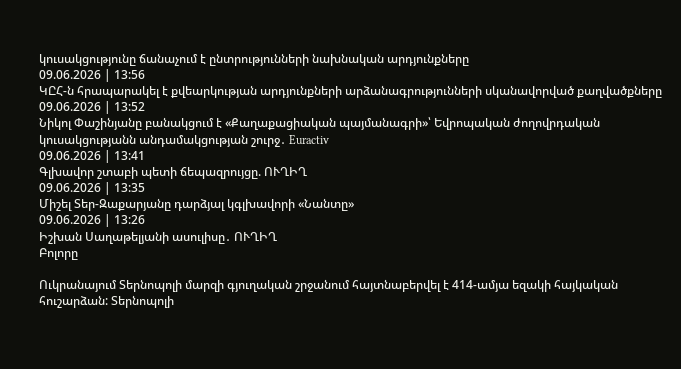կուսակցությունը ճանաչում է ընտրությունների նախնական արդյունքները
09.06.2026 | 13:56
ԿԸՀ-ն հրապարակել է քվեարկության արդյունքների արձանագրությունների սկանավորված քաղվածքները
09.06.2026 | 13:52
Նիկոլ Փաշինյանը բանակցում է «Քաղաքացիական պայմանագրի»՝ Եվրոպական ժողովրդական կուսակցությանն անդամակցության շուրջ․ Euractiv
09.06.2026 | 13:41
Գլխավոր շտաբի պետի ճեպազրույցը. ՈՒՂԻՂ
09.06.2026 | 13:35
Միշել Տեր-Զաքարյանը դարձյալ կգլխավորի «Նանտը»
09.06.2026 | 13:26
Իշխան Սաղաթելյանի ասուլիսը․ ՈՒՂԻՂ
Բոլորը

Ուկրանայում Տերնոպոլի մարզի գյուղական շրջանում հայտնաբերվել է 414-ամյա եզակի հայկական հուշարձան: Տերնոպոլի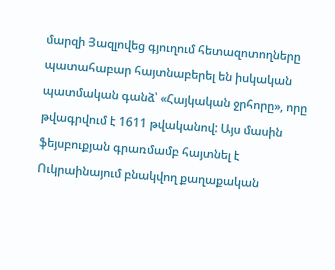մարզի Յազլովեց գյուղում հետազոտողները պատահաբար հայտնաբերել են իսկական պատմական գանձ՝ «Հայկական ջրհորը», որը թվագրվում է 1611 թվականով: Այս մասին ֆեյսբուքյան գրառմամբ հայտնել է Ուկրաինայում բնակվող քաղաքական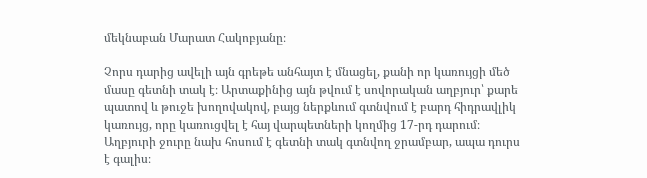մեկնաբան Մարատ Հակոբյանը։

Չորս դարից ավելի այն գրեթե անհայտ է մնացել, քանի որ կառույցի մեծ մասը գետնի տակ է։ Արտաքինից այն թվում է սովորական աղբյուր՝ քարե պատով և թուջե խողովակով, բայց ներքևում գտնվում է բարդ հիդրավլիկ կառույց, որը կառուցվել է հայ վարպետների կողմից 17-րդ դարում։ Աղբյուրի ջուրը նախ հոսում է գետնի տակ գտնվող ջրամբար, ապա դուրս է գալիս։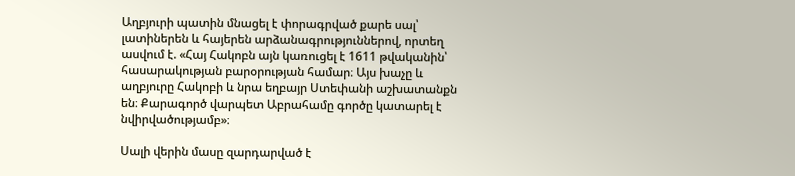Աղբյուրի պատին մնացել է փորագրված քարե սալ՝ լատիներեն և հայերեն արձանագրություններով, որտեղ ասվում է. «Հայ Հակոբն այն կառուցել է 1611 թվականին՝ հասարակության բարօրության համար։ Այս խաչը և աղբյուրը Հակոբի և նրա եղբայր Ստեփանի աշխատանքն են։ Քարագործ վարպետ Աբրահամը գործը կատարել է նվիրվածությամբ»։

Սալի վերին մասը զարդարված է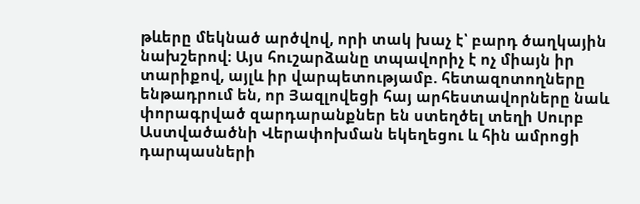թևերը մեկնած արծվով, որի տակ խաչ է՝ բարդ ծաղկային նախշերով։ Այս հուշարձանը տպավորիչ է ոչ միայն իր տարիքով, այլև իր վարպետությամբ. հետազոտողները ենթադրում են, որ Յազլովեցի հայ արհեստավորները նաև փորագրված զարդարանքներ են ստեղծել տեղի Սուրբ Աստվածածնի Վերափոխման եկեղեցու և հին ամրոցի դարպասների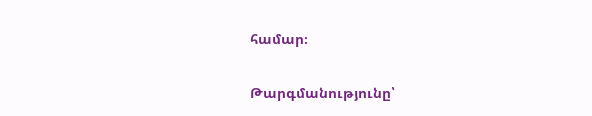համար։

Թարգմանությունը՝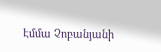Էմմա Չոբանյանի